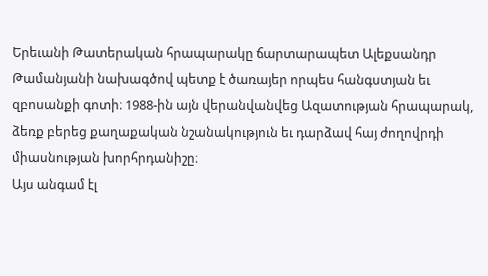Երեւանի Թատերական հրապարակը ճարտարապետ Ալեքսանդր Թամանյանի նախագծով պետք է ծառայեր որպես հանգստյան եւ զբոսանքի գոտի։ 1988-ին այն վերանվանվեց Ազատության հրապարակ, ձեռք բերեց քաղաքական նշանակություն եւ դարձավ հայ ժողովրդի միասնության խորհրդանիշը։
Այս անգամ էլ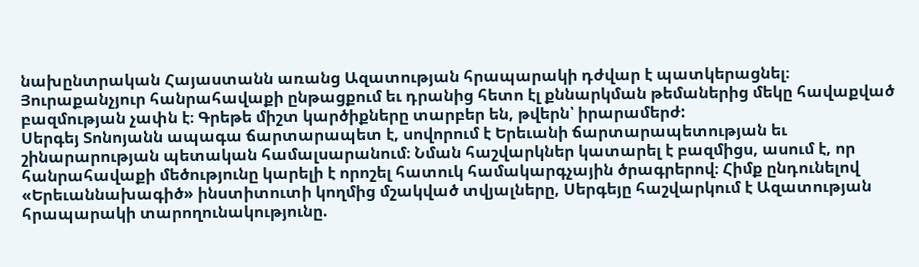նախընտրական Հայաստանն առանց Ազատության հրապարակի դժվար է պատկերացնել։ Յուրաքանչյուր հանրահավաքի ընթացքում եւ դրանից հետո էլ քննարկման թեմաներից մեկը հավաքված բազմության չափն է։ Գրեթե միշտ կարծիքները տարբեր են, թվերն՝ իրարամերժ:
Սերգեյ Տոնոյանն ապագա ճարտարապետ է, սովորում է Երեւանի ճարտարապետության եւ շինարարության պետական համալսարանում։ Նման հաշվարկներ կատարել է բազմիցս, ասում է, որ հանրահավաքի մեծությունը կարելի է որոշել հատուկ համակարգչային ծրագրերով։ Հիմք ընդունելով «Երեւաննախագիծ» ինստիտուտի կողմից մշակված տվյալները, Սերգեյը հաշվարկում է Ազատության հրապարակի տարողունակությունը.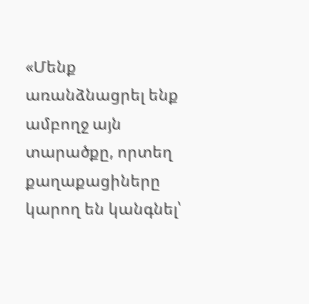«Մենք առանձնացրել ենք ամբողջ այն տարածքը, որտեղ քաղաքացիները կարող են կանգնել՝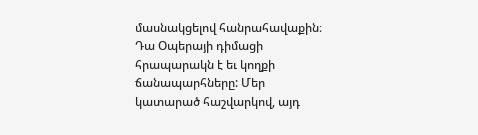մասնակցելով հանրահավաքին։ Դա Օպերայի դիմացի հրապարակն է եւ կողքի ճանապարհները: Մեր կատարած հաշվարկով, այդ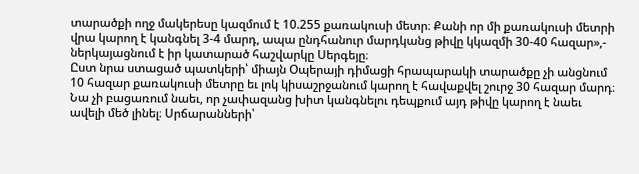տարածքի ողջ մակերեսը կազմում է 10.255 քառակուսի մետր։ Քանի որ մի քառակուսի մետրի վրա կարող է կանգնել 3-4 մարդ, ապա ընդհանուր մարդկանց թիվը կկազմի 30-40 հազար»,- ներկայացնում է իր կատարած հաշվարկը Սերգեյը։
Ըստ նրա ստացած պատկերի՝ միայն Օպերայի դիմացի հրապարակի տարածքը չի անցնում 10 հազար քառակուսի մետրը եւ լոկ կիսաշրջանում կարող է հավաքվել շուրջ 30 հազար մարդ։ Նա չի բացառում նաեւ, որ չափազանց խիտ կանգնելու դեպքում այդ թիվը կարող է նաեւ ավելի մեծ լինել։ Սրճարանների՝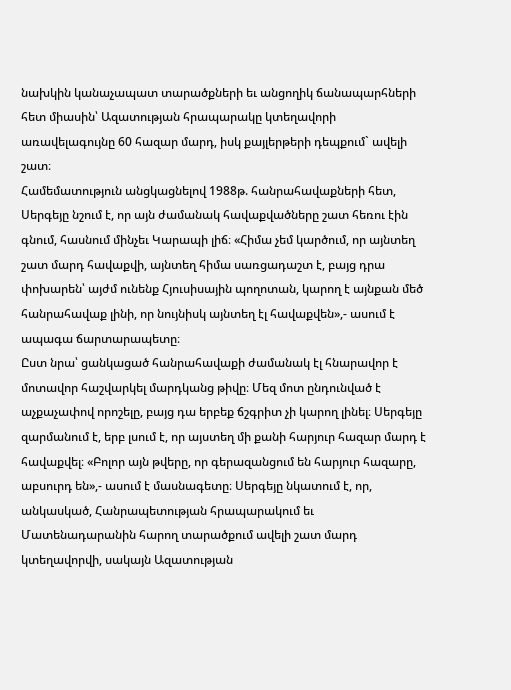նախկին կանաչապատ տարածքների եւ անցողիկ ճանապարհների հետ միասին՝ Ազատության հրապարակը կտեղավորի առավելագույնը 60 հազար մարդ, իսկ քայլերթերի դեպքում` ավելի շատ։
Համեմատություն անցկացնելով 1988թ. հանրահավաքների հետ, Սերգեյը նշում է, որ այն ժամանակ հավաքվածները շատ հեռու էին գնում, հասնում մինչեւ Կարապի լիճ։ «Հիմա չեմ կարծում, որ այնտեղ շատ մարդ հավաքվի, այնտեղ հիմա սառցադաշտ է, բայց դրա փոխարեն՝ այժմ ունենք Հյուսիսային պողոտան, կարող է այնքան մեծ հանրահավաք լինի, որ նույնիսկ այնտեղ էլ հավաքվեն»,- ասում է ապագա ճարտարապետը։
Ըստ նրա՝ ցանկացած հանրահավաքի ժամանակ էլ հնարավոր է մոտավոր հաշվարկել մարդկանց թիվը։ Մեզ մոտ ընդունված է աչքաչափով որոշելը, բայց դա երբեք ճշգրիտ չի կարող լինել։ Սերգեյը զարմանում է, երբ լսում է, որ այստեղ մի քանի հարյուր հազար մարդ է հավաքվել։ «Բոլոր այն թվերը, որ գերազանցում են հարյուր հազարը, աբսուրդ են»,- ասում է մասնագետը։ Սերգեյը նկատում է, որ, անկասկած, Հանրապետության հրապարակում եւ Մատենադարանին հարող տարածքում ավելի շատ մարդ կտեղավորվի, սակայն Ազատության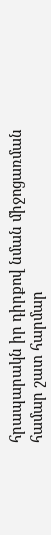հրապարակն իր դիրքով նման միջոցառման համար շատ հարմար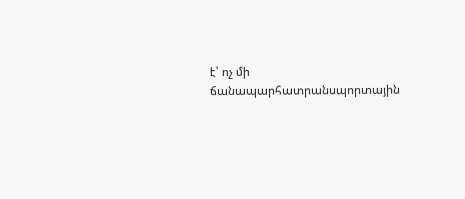է՝ ոչ մի ճանապարհատրանսպորտային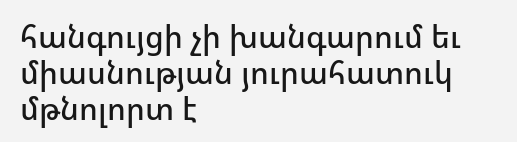հանգույցի չի խանգարում եւ միասնության յուրահատուկ մթնոլորտ է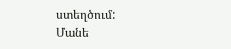ստեղծում:
Մանե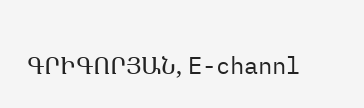ԳՐԻԳՈՐՅԱՆ, E-channl